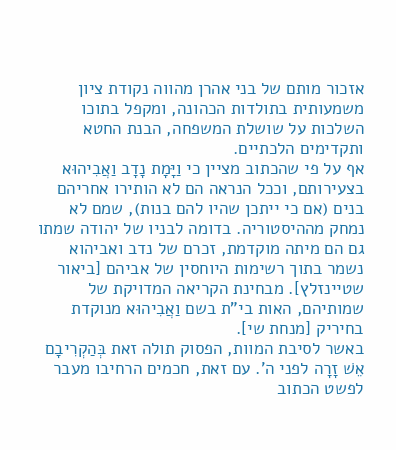אזכור מותם של בני אהרן מהווה נקודת ציון משמעותית בתולדות הכהונה, ומקפל בתוכו השלכות על שושלת המשפחה, הבנת החטא ותקדימים הלכתיים.
אף על פי שהכתוב מציין כי וַיָּמָת נָדָב וַאֲבִיהוּא בצעירותם, וככל הנראה הם לא הותירו אחריהם בנים (אם כי ייתכן שהיו להם בנות), שמם לא נמחק מההיסטוריה. בדומה לבניו של יהודה שמתו גם הם מיתה מוקדמת, זכרם של נדב ואביהוא נשמר בתוך רשימות היוחסין של אביהם [ביאור שטיינזלץ]. מבחינת הקריאה המדויקת של שמותיהם, האות בי"ת בשם וַאֲבִיהוּא מנוקדת בחיריק [מנחת שי].
באשר לסיבת המוות, הפסוק תולה זאת בְּהַקְרִיבָם אֵשׁ זָרָה לפני ה'. עם זאת, חכמים הרחיבו מעבר לפשט הכתוב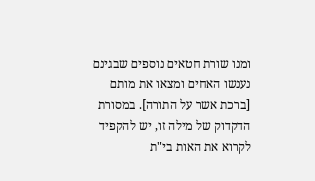ומנו שורת חטאים נוספים שבגינם נענשו האחים ומצאו את מותם [ברכת אשר על התורה]. במסורת הדקדוק של מילה זו, יש להקפיד לקרוא את האות בי"ת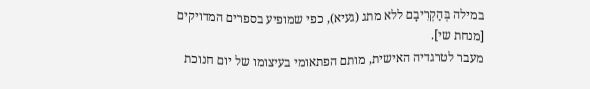במילה בְּהַקְרִיבָם ללא מתג (געיא), כפי שמופיע בספרים המדויקים [מנחת שי].
מעבר לטרגדיה האישית, מותם הפתאומי בעיצומו של יום חנוכת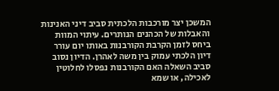המשכן יצר מורכבות הלכתית סביב דיני האנינות והאבלות של הכהנים הנותרים. עיתוי המוות ביחס לזמן הקרבת הקורבנות באותו יום עורר דיון הלכתי עמוק בין משה לאהרן. הדיון נסוב סביב השאלה האם הקורבנות נפסלו לחלוטין לאכילה, או שמא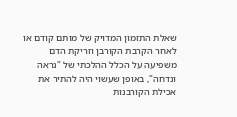שאלת התזמון המדויק של מותם קודם או לאחר הקרבת הקורבן וזריקת הדם משפיעה על הכלל ההלכתי של "נראה ונדחה", באופן שעשוי היה להתיר את אכילת הקורבנות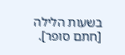בשעות הלילה [חתם סופר].